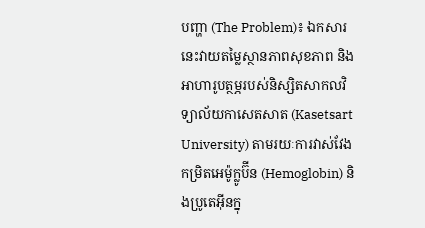បញ្ហា (The Problem)៖ ឯកសារនេះវាយតម្លៃស្ថានភាពសុខភាព និងអាហារូបត្ថម្ភរបស់និស្សិតសាកលវិទ្យាល័យកាសេតសាត (Kasetsart University) តាមរយៈការវាស់វែងកម្រិតអេម៉ូក្លូប៊ីន (Hemoglobin) និងប្រូតេអ៊ីនក្នុ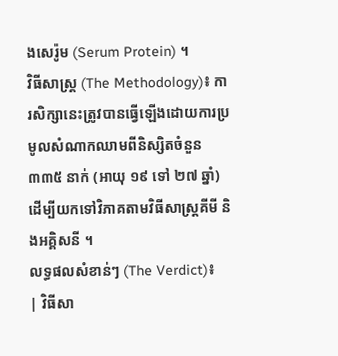ងសេរ៉ូម (Serum Protein) ។
វិធីសាស្ត្រ (The Methodology)៖ ការសិក្សានេះត្រូវបានធ្វើឡើងដោយការប្រមូលសំណាកឈាមពីនិស្សិតចំនួន ៣៣៥ នាក់ (អាយុ ១៩ ទៅ ២៧ ឆ្នាំ) ដើម្បីយកទៅវិភាគតាមវិធីសាស្ត្រគីមី និងអគ្គិសនី ។
លទ្ធផលសំខាន់ៗ (The Verdict)៖
| វិធីសា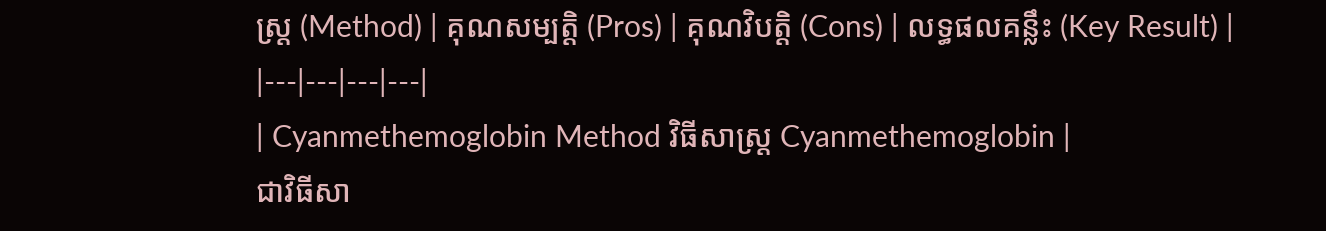ស្ត្រ (Method) | គុណសម្បត្តិ (Pros) | គុណវិបត្តិ (Cons) | លទ្ធផលគន្លឹះ (Key Result) |
|---|---|---|---|
| Cyanmethemoglobin Method វិធីសាស្ត្រ Cyanmethemoglobin |
ជាវិធីសា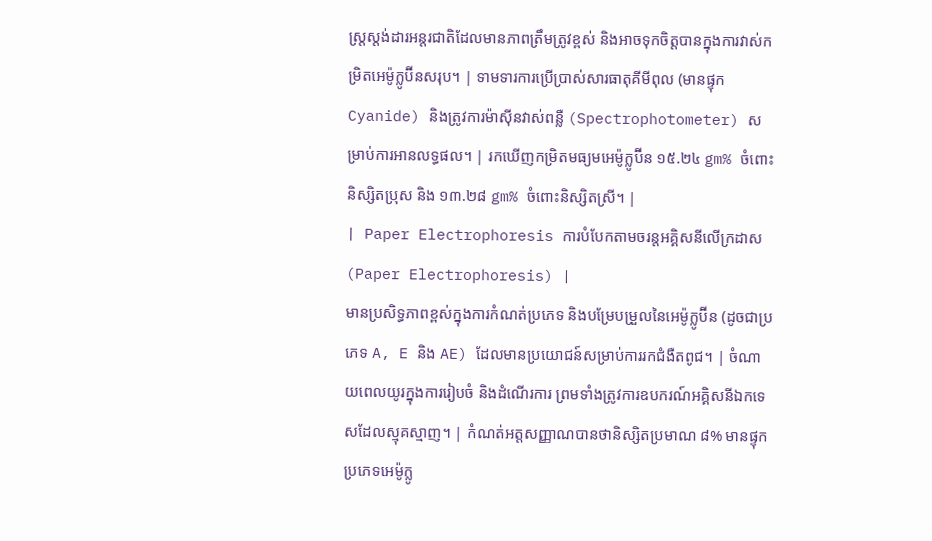ស្ត្រស្តង់ដារអន្តរជាតិដែលមានភាពត្រឹមត្រូវខ្ពស់ និងអាចទុកចិត្តបានក្នុងការវាស់កម្រិតអេម៉ូក្លូប៊ីនសរុប។ | ទាមទារការប្រើប្រាស់សារធាតុគីមីពុល (មានផ្ទុក Cyanide) និងត្រូវការម៉ាស៊ីនវាស់ពន្លឺ (Spectrophotometer) សម្រាប់ការអានលទ្ធផល។ | រកឃើញកម្រិតមធ្យមអេម៉ូក្លូប៊ីន ១៥.២៤ gm% ចំពោះនិស្សិតប្រុស និង ១៣.២៨ gm% ចំពោះនិស្សិតស្រី។ |
| Paper Electrophoresis ការបំបែកតាមចរន្តអគ្គិសនីលើក្រដាស (Paper Electrophoresis) |
មានប្រសិទ្ធភាពខ្ពស់ក្នុងការកំណត់ប្រភេទ និងបម្រែបម្រួលនៃអេម៉ូក្លូប៊ីន (ដូចជាប្រភេទ A, E និង AE) ដែលមានប្រយោជន៍សម្រាប់ការរកជំងឺតពូជ។ | ចំណាយពេលយូរក្នុងការរៀបចំ និងដំណើរការ ព្រមទាំងត្រូវការឧបករណ៍អគ្គិសនីឯកទេសដែលស្មុគស្មាញ។ | កំណត់អត្តសញ្ញាណបានថានិស្សិតប្រមាណ ៨% មានផ្ទុកប្រភេទអេម៉ូក្លូ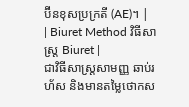ប៊ីនខុសប្រក្រតី (AE)។ |
| Biuret Method វិធីសាស្ត្រ Biuret |
ជាវិធីសាស្ត្រសាមញ្ញ ឆាប់រហ័ស និងមានតម្លៃថោកស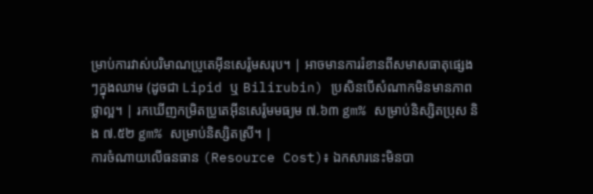ម្រាប់ការវាស់បរិមាណប្រូតេអ៊ីនសេរ៉ូមសរុប។ | អាចមានការរំខានពីសមាសធាតុផ្សេងៗក្នុងឈាម (ដូចជា Lipid ឬ Bilirubin) ប្រសិនបើសំណាកមិនមានភាពថ្លាល្អ។ | រកឃើញកម្រិតប្រូតេអ៊ីនសេរ៉ូមមធ្យម ៧.៦៣ gm% សម្រាប់និស្សិតប្រុស និង ៧.៥២ gm% សម្រាប់និស្សិតស្រី។ |
ការចំណាយលើធនធាន (Resource Cost)៖ ឯកសារនេះមិនបា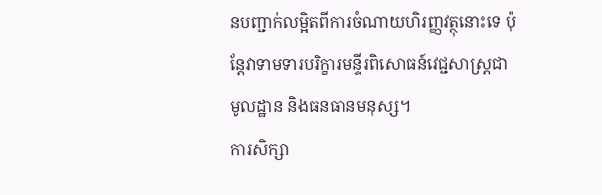នបញ្ជាក់លម្អិតពីការចំណាយហិរញ្ញវត្ថុនោះទេ ប៉ុន្តែវាទាមទារបរិក្ខារមន្ទីរពិសោធន៍វេជ្ជសាស្ត្រជាមូលដ្ឋាន និងធនធានមនុស្ស។
ការសិក្សា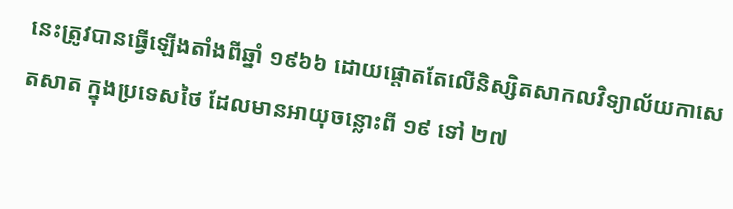នេះត្រូវបានធ្វើឡើងតាំងពីឆ្នាំ ១៩៦៦ ដោយផ្តោតតែលើនិស្សិតសាកលវិទ្យាល័យកាសេតសាត ក្នុងប្រទេសថៃ ដែលមានអាយុចន្លោះពី ១៩ ទៅ ២៧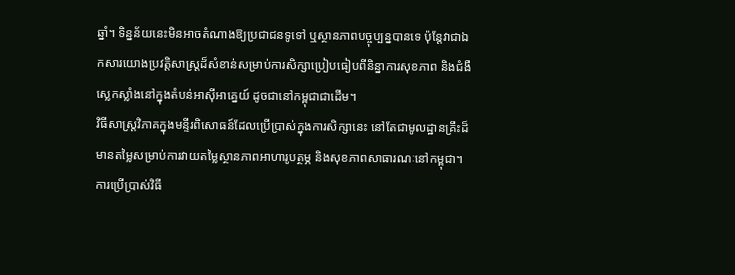ឆ្នាំ។ ទិន្នន័យនេះមិនអាចតំណាងឱ្យប្រជាជនទូទៅ ឬស្ថានភាពបច្ចុប្បន្នបានទេ ប៉ុន្តែវាជាឯកសារយោងប្រវត្តិសាស្ត្រដ៏សំខាន់សម្រាប់ការសិក្សាប្រៀបធៀបពីនិន្នាការសុខភាព និងជំងឺស្លេកស្លាំងនៅក្នុងតំបន់អាស៊ីអាគ្នេយ៍ ដូចជានៅកម្ពុជាជាដើម។
វិធីសាស្ត្រវិភាគក្នុងមន្ទីរពិសោធន៍ដែលប្រើប្រាស់ក្នុងការសិក្សានេះ នៅតែជាមូលដ្ឋានគ្រឹះដ៏មានតម្លៃសម្រាប់ការវាយតម្លៃស្ថានភាពអាហារូបត្ថម្ភ និងសុខភាពសាធារណៈនៅកម្ពុជា។
ការប្រើប្រាស់វិធី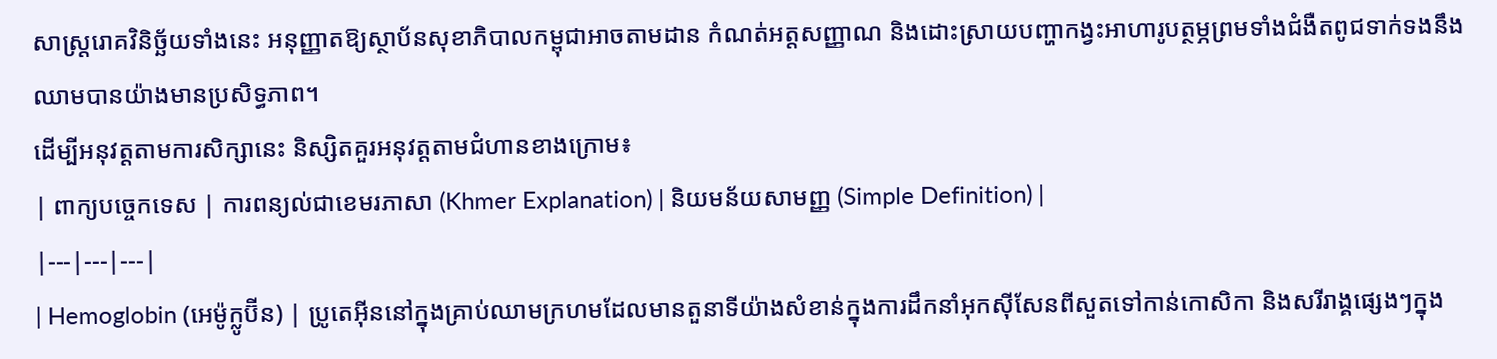សាស្ត្ររោគវិនិច្ឆ័យទាំងនេះ អនុញ្ញាតឱ្យស្ថាប័នសុខាភិបាលកម្ពុជាអាចតាមដាន កំណត់អត្តសញ្ញាណ និងដោះស្រាយបញ្ហាកង្វះអាហារូបត្ថម្ភព្រមទាំងជំងឺតពូជទាក់ទងនឹងឈាមបានយ៉ាងមានប្រសិទ្ធភាព។
ដើម្បីអនុវត្តតាមការសិក្សានេះ និស្សិតគួរអនុវត្តតាមជំហានខាងក្រោម៖
| ពាក្យបច្ចេកទេស | ការពន្យល់ជាខេមរភាសា (Khmer Explanation) | និយមន័យសាមញ្ញ (Simple Definition) |
|---|---|---|
| Hemoglobin (អេម៉ូក្លូប៊ីន) | ប្រូតេអ៊ីននៅក្នុងគ្រាប់ឈាមក្រហមដែលមានតួនាទីយ៉ាងសំខាន់ក្នុងការដឹកនាំអុកស៊ីសែនពីសួតទៅកាន់កោសិកា និងសរីរាង្គផ្សេងៗក្នុង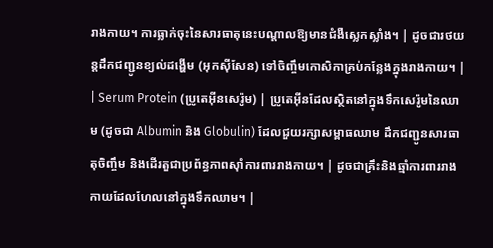រាងកាយ។ ការធ្លាក់ចុះនៃសារធាតុនេះបណ្តាលឱ្យមានជំងឺស្លេកស្លាំង។ | ដូចជារថយន្តដឹកជញ្ជូនខ្យល់ដង្ហើម (អុកស៊ីសែន) ទៅចិញ្ចឹមកោសិកាគ្រប់កន្លែងក្នុងរាងកាយ។ |
| Serum Protein (ប្រូតេអ៊ីនសេរ៉ូម) | ប្រូតេអ៊ីនដែលស្ថិតនៅក្នុងទឹកសេរ៉ូមនៃឈាម (ដូចជា Albumin និង Globulin) ដែលជួយរក្សាសម្ពាធឈាម ដឹកជញ្ជូនសារធាតុចិញ្ចឹម និងដើរតួជាប្រព័ន្ធភាពស៊ាំការពាររាងកាយ។ | ដូចជាគ្រឹះនិងឆ្មាំការពាររាងកាយដែលហែលនៅក្នុងទឹកឈាម។ |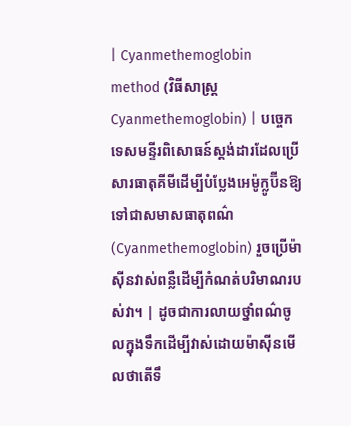| Cyanmethemoglobin method (វិធីសាស្ត្រ Cyanmethemoglobin) | បច្ចេកទេសមន្ទីរពិសោធន៍ស្តង់ដារដែលប្រើសារធាតុគីមីដើម្បីបំប្លែងអេម៉ូក្លូប៊ីនឱ្យទៅជាសមាសធាតុពណ៌ (Cyanmethemoglobin) រួចប្រើម៉ាស៊ីនវាស់ពន្លឺដើម្បីកំណត់បរិមាណរបស់វា។ | ដូចជាការលាយថ្នាំពណ៌ចូលក្នុងទឹកដើម្បីវាស់ដោយម៉ាស៊ីនមើលថាតើទឹ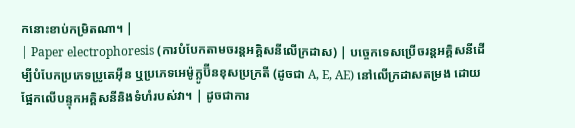កនោះខាប់កម្រិតណា។ |
| Paper electrophoresis (ការបំបែកតាមចរន្តអគ្គិសនីលើក្រដាស) | បច្ចេកទេសប្រើចរន្តអគ្គិសនីដើម្បីបំបែកប្រភេទប្រូតេអ៊ីន ឬប្រភេទអេម៉ូក្លូប៊ីនខុសប្រក្រតី (ដូចជា A, E, AE) នៅលើក្រដាសតម្រង ដោយផ្អែកលើបន្ទុកអគ្គិសនីនិងទំហំរបស់វា។ | ដូចជាការ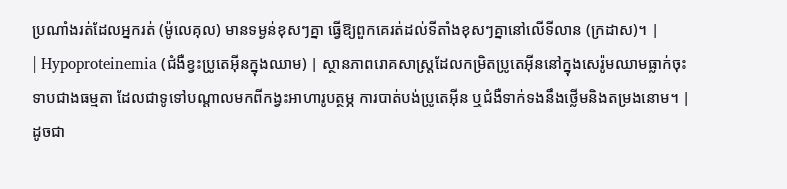ប្រណាំងរត់ដែលអ្នករត់ (ម៉ូលេគុល) មានទម្ងន់ខុសៗគ្នា ធ្វើឱ្យពួកគេរត់ដល់ទីតាំងខុសៗគ្នានៅលើទីលាន (ក្រដាស)។ |
| Hypoproteinemia (ជំងឺខ្វះប្រូតេអ៊ីនក្នុងឈាម) | ស្ថានភាពរោគសាស្ត្រដែលកម្រិតប្រូតេអ៊ីននៅក្នុងសេរ៉ូមឈាមធ្លាក់ចុះទាបជាងធម្មតា ដែលជាទូទៅបណ្តាលមកពីកង្វះអាហារូបត្ថម្ភ ការបាត់បង់ប្រូតេអ៊ីន ឬជំងឺទាក់ទងនឹងថ្លើមនិងតម្រងនោម។ | ដូចជា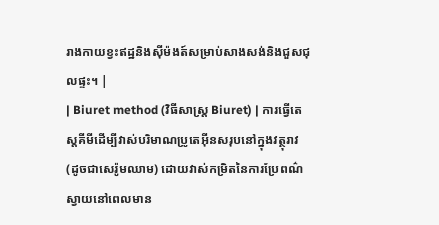រាងកាយខ្វះឥដ្ឋនិងស៊ីម៉ងត៍សម្រាប់សាងសង់និងជួសជុលផ្ទះ។ |
| Biuret method (វិធីសាស្ត្រ Biuret) | ការធ្វើតេស្តគីមីដើម្បីវាស់បរិមាណប្រូតេអ៊ីនសរុបនៅក្នុងវត្ថុរាវ (ដូចជាសេរ៉ូមឈាម) ដោយវាស់កម្រិតនៃការប្រែពណ៌ស្វាយនៅពេលមាន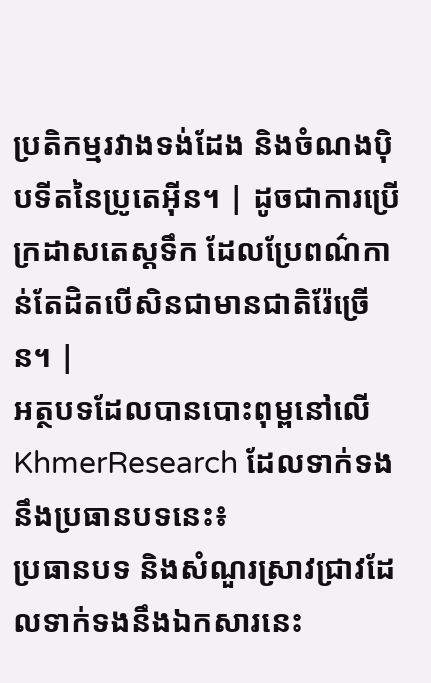ប្រតិកម្មរវាងទង់ដែង និងចំណងប៉ិបទីតនៃប្រូតេអ៊ីន។ | ដូចជាការប្រើក្រដាសតេស្តទឹក ដែលប្រែពណ៌កាន់តែដិតបើសិនជាមានជាតិរ៉ែច្រើន។ |
អត្ថបទដែលបានបោះពុម្ពនៅលើ KhmerResearch ដែលទាក់ទងនឹងប្រធានបទនេះ៖
ប្រធានបទ និងសំណួរស្រាវជ្រាវដែលទាក់ទងនឹងឯកសារនេះ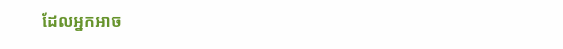ដែលអ្នកអាច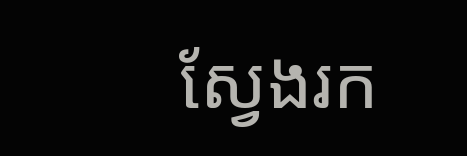ស្វែងរក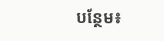បន្ថែម៖